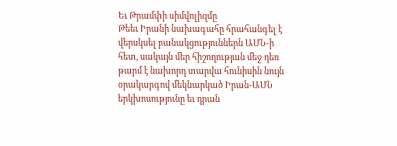Եւ Թրամփի սիմվոլիզմը
Թեեւ Իրանի նախագահը հրահանգել է վերսկսել բանակցություններն ԱՄՆ-ի հետ, սակայն մեր հիշողության մեջ դեռ թարմ է նախորդ տարվա հունիսին նույն օրակարգով մեկնարկած Իրան-ԱՄՆ երկխոսությունը եւ դրան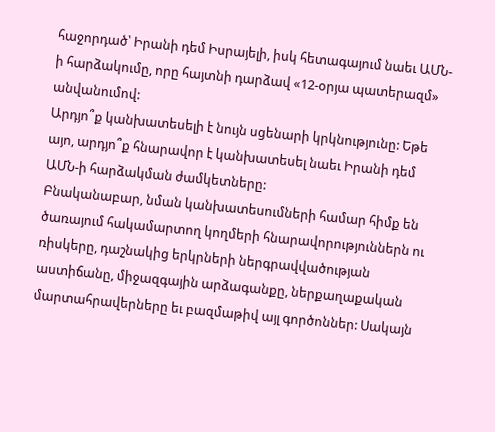հաջորդած՝ Իրանի դեմ Իսրայելի, իսկ հետագայում նաեւ ԱՄՆ-ի հարձակումը, որը հայտնի դարձավ «12-օրյա պատերազմ» անվանումով:
Արդյո՞ք կանխատեսելի է նույն սցենարի կրկնությունը: Եթե այո, արդյո՞ք հնարավոր է կանխատեսել նաեւ Իրանի դեմ ԱՄՆ-ի հարձակման ժամկետները:
Բնականաբար, նման կանխատեսումների համար հիմք են ծառայում հակամարտող կողմերի հնարավորություններն ու ռիսկերը, դաշնակից երկրների ներգրավվածության աստիճանը, միջազգային արձագանքը, ներքաղաքական մարտահրավերները եւ բազմաթիվ այլ գործոններ: Սակայն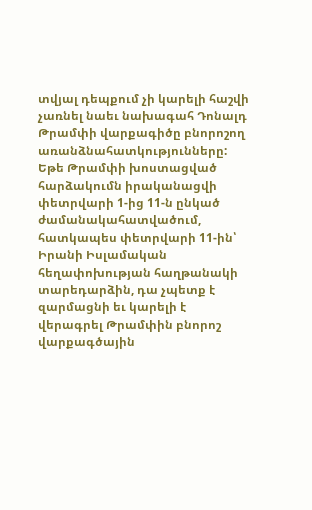տվյալ դեպքում չի կարելի հաշվի չառնել նաեւ նախագահ Դոնալդ Թրամփի վարքագիծը բնորոշող առանձնահատկությունները:
Եթե Թրամփի խոստացված հարձակումն իրականացվի փետրվարի 1-ից 11-ն ընկած ժամանակահատվածում, հատկապես փետրվարի 11-ին՝ Իրանի Իսլամական հեղափոխության հաղթանակի տարեդարձին, դա չպետք է զարմացնի եւ կարելի է վերագրել Թրամփին բնորոշ վարքագծային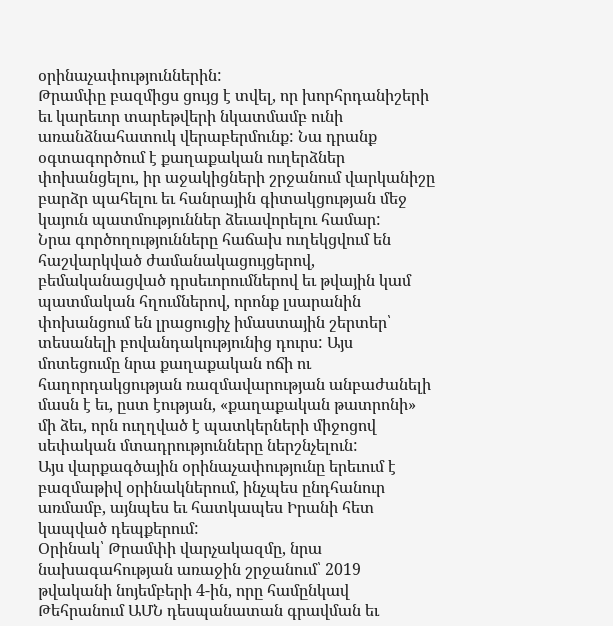օրինաչափություններին:
Թրամփը բազմիցս ցույց է տվել, որ խորհրդանիշերի եւ կարեւոր տարեթվերի նկատմամբ ունի առանձնահատուկ վերաբերմունք: Նա դրանք օգտագործում է քաղաքական ուղերձներ փոխանցելու, իր աջակիցների շրջանում վարկանիշը բարձր պահելու եւ հանրային գիտակցության մեջ կայուն պատմություններ ձեւավորելու համար:
Նրա գործողությունները հաճախ ուղեկցվում են հաշվարկված ժամանակացույցերով, բեմականացված դրսեւորումներով եւ թվային կամ պատմական հղումներով, որոնք լսարանին փոխանցում են լրացուցիչ իմաստային շերտեր՝ տեսանելի բովանդակությունից դուրս: Այս մոտեցումը նրա քաղաքական ոճի ու հաղորդակցության ռազմավարության անբաժանելի մասն է եւ, ըստ էության, «քաղաքական թատրոնի» մի ձեւ, որն ուղղված է պատկերների միջոցով սեփական մտադրությունները ներշնչելուն:
Այս վարքագծային օրինաչափությունը երեւում է բազմաթիվ օրինակներում, ինչպես ընդհանուր առմամբ, այնպես եւ հատկապես Իրանի հետ կապված դեպքերում:
Օրինակ՝ Թրամփի վարչակազմը, նրա նախագահության առաջին շրջանում՝ 2019 թվականի նոյեմբերի 4-ին, որը համընկավ Թեհրանում ԱՄՆ դեսպանատան գրավման եւ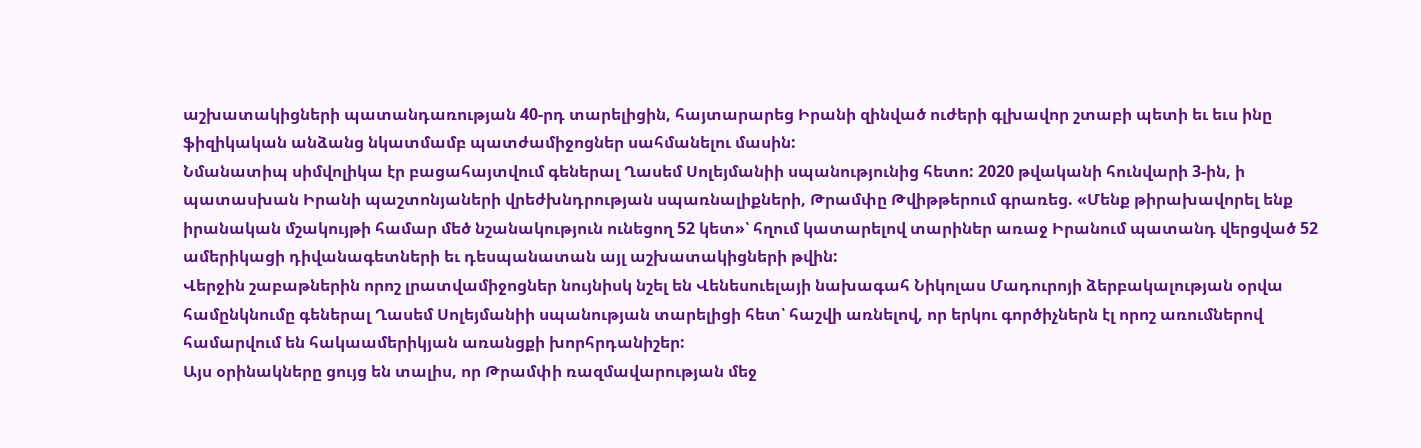աշխատակիցների պատանդառության 40-րդ տարելիցին, հայտարարեց Իրանի զինված ուժերի գլխավոր շտաբի պետի եւ եւս ինը ֆիզիկական անձանց նկատմամբ պատժամիջոցներ սահմանելու մասին:
Նմանատիպ սիմվոլիկա էր բացահայտվում գեներալ Ղասեմ Սոլեյմանիի սպանությունից հետո: 2020 թվականի հունվարի 3-ին, ի պատասխան Իրանի պաշտոնյաների վրեժխնդրության սպառնալիքների, Թրամփը Թվիթթերում գրառեց. «Մենք թիրախավորել ենք իրանական մշակույթի համար մեծ նշանակություն ունեցող 52 կետ»՝ հղում կատարելով տարիներ առաջ Իրանում պատանդ վերցված 52 ամերիկացի դիվանագետների եւ դեսպանատան այլ աշխատակիցների թվին:
Վերջին շաբաթներին որոշ լրատվամիջոցներ նույնիսկ նշել են Վենեսուելայի նախագահ Նիկոլաս Մադուրոյի ձերբակալության օրվա համընկնումը գեներալ Ղասեմ Սոլեյմանիի սպանության տարելիցի հետ՝ հաշվի առնելով, որ երկու գործիչներն էլ որոշ առումներով համարվում են հակաամերիկյան առանցքի խորհրդանիշեր:
Այս օրինակները ցույց են տալիս, որ Թրամփի ռազմավարության մեջ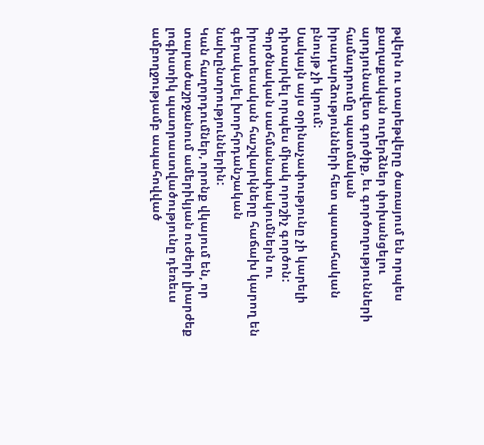թվերն ու տարեթվերը ծառայում են որպես քաղաքական ուղերձներ փոխանցելու արդյունավետ գործիք, եւ գործողությունների համադրումը պատմական իրադարձությունների հետ պատահական բնույթ չի կրում:
Սակայն այս օրինաչափությունը չի կարելի դիտարկել որպես միակ որոշիչ գործոն: Գործնական սահմանափակումներն ու իրատեսական հաշվարկները հաճախ կարող են գերակայել խորհրդանշական նախընտրություններին:
Կան հաղորդումներ, որոնք վկայում են, որ տարածաշրջանում ամերիկյան ուժերի լիարժեք լոգիստիկ պատրաստվածությունը դեռեւս ամբողջությամբ ապահովված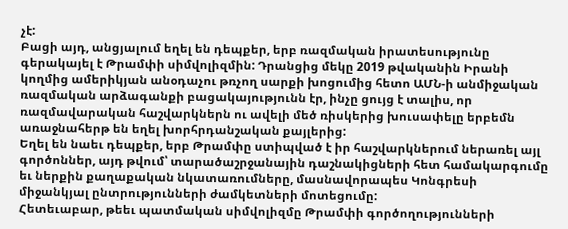չէ:
Բացի այդ, անցյալում եղել են դեպքեր, երբ ռազմական իրատեսությունը գերակայել է Թրամփի սիմվոլիզմին: Դրանցից մեկը 2019 թվականին Իրանի կողմից ամերիկյան անօդաչու թռչող սարքի խոցումից հետո ԱՄՆ-ի անմիջական ռազմական արձագանքի բացակայությունն էր, ինչը ցույց է տալիս, որ ռազմավարական հաշվարկներն ու ավելի մեծ ռիսկերից խուսափելը երբեմն առաջնահերթ են եղել խորհրդանշական քայլերից:
Եղել են նաեւ դեպքեր, երբ Թրամփը ստիպված է իր հաշվարկներում ներառել այլ գործոններ, այդ թվում՝ տարածաշրջանային դաշնակիցների հետ համակարգումը եւ ներքին քաղաքական նկատառումները, մասնավորապես Կոնգրեսի միջանկյալ ընտրությունների ժամկետների մոտեցումը:
Հետեւաբար, թեեւ պատմական սիմվոլիզմը Թրամփի գործողությունների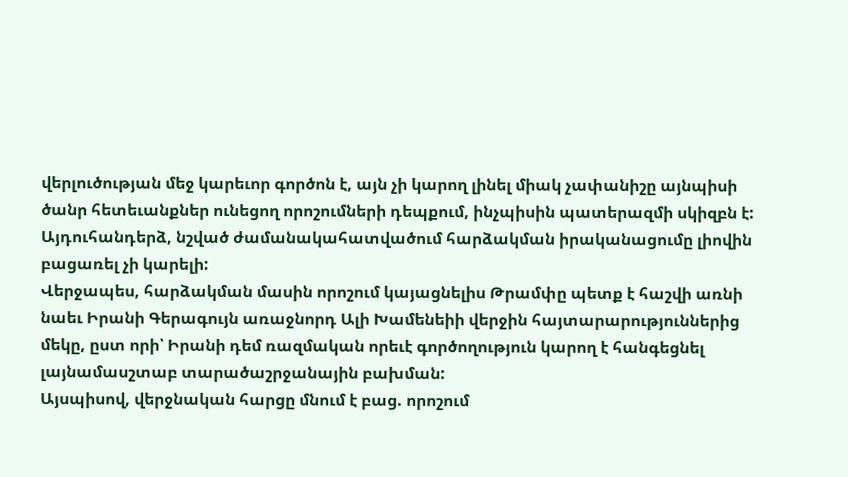վերլուծության մեջ կարեւոր գործոն է, այն չի կարող լինել միակ չափանիշը այնպիսի ծանր հետեւանքներ ունեցող որոշումների դեպքում, ինչպիսին պատերազմի սկիզբն է:
Այդուհանդերձ, նշված ժամանակահատվածում հարձակման իրականացումը լիովին բացառել չի կարելի:
Վերջապես, հարձակման մասին որոշում կայացնելիս Թրամփը պետք է հաշվի առնի նաեւ Իրանի Գերագույն առաջնորդ Ալի Խամենեիի վերջին հայտարարություններից մեկը, ըստ որի՝ Իրանի դեմ ռազմական որեւէ գործողություն կարող է հանգեցնել լայնամասշտաբ տարածաշրջանային բախման:
Այսպիսով, վերջնական հարցը մնում է բաց. որոշում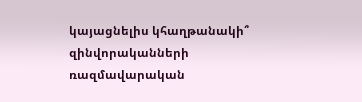կայացնելիս կհաղթանակի՞ զինվորականների ռազմավարական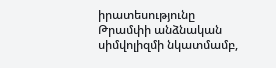իրատեսությունը Թրամփի անձնական սիմվոլիզմի նկատմամբ,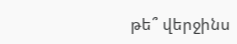թե՞ վերջինս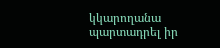կկարողանա պարտադրել իր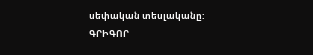սեփական տեսլականը:
ԳՐԻԳՈՐ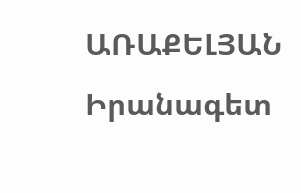ԱՌԱՔԵԼՅԱՆ
Իրանագետ